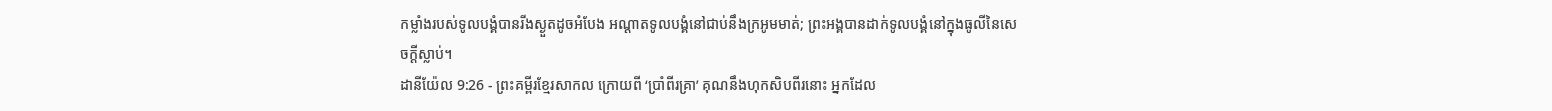កម្លាំងរបស់ទូលបង្គំបានរីងស្ងួតដូចអំបែង អណ្ដាតទូលបង្គំនៅជាប់នឹងក្រអូមមាត់; ព្រះអង្គបានដាក់ទូលបង្គំនៅក្នុងធូលីនៃសេចក្ដីស្លាប់។
ដានីយ៉ែល 9:26 - ព្រះគម្ពីរខ្មែរសាកល ក្រោយពី ‘ប្រាំពីរគ្រា’ គុណនឹងហុកសិបពីរនោះ អ្នកដែល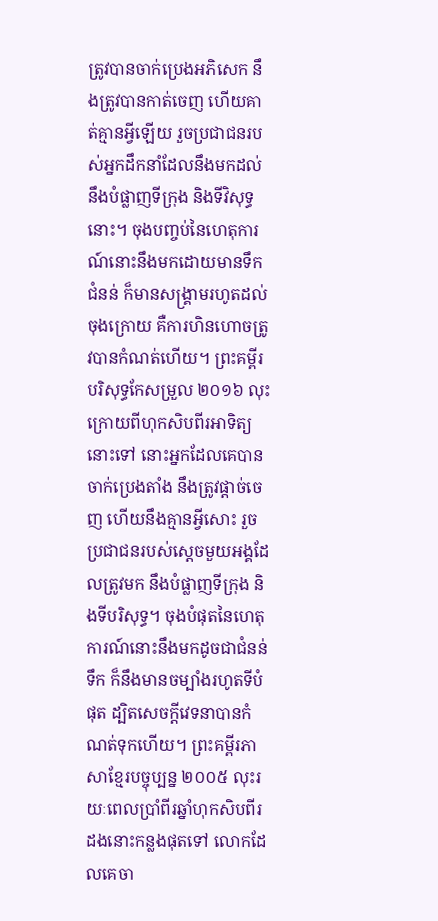ត្រូវបានចាក់ប្រេងអភិសេក នឹងត្រូវបានកាត់ចេញ ហើយគាត់គ្មានអ្វីឡើយ រួចប្រជាជនរបស់អ្នកដឹកនាំដែលនឹងមកដល់ នឹងបំផ្លាញទីក្រុង និងទីវិសុទ្ធនោះ។ ចុងបញ្ចប់នៃហេតុការណ៍នោះនឹងមកដោយមានទឹកជំនន់ ក៏មានសង្គ្រាមរហូតដល់ចុងក្រោយ គឺការហិនហោចត្រូវបានកំណត់ហើយ។ ព្រះគម្ពីរបរិសុទ្ធកែសម្រួល ២០១៦ លុះក្រោយពីហុកសិបពីរអាទិត្យនោះទៅ នោះអ្នកដែលគេបានចាក់ប្រេងតាំង នឹងត្រូវផ្តាច់ចេញ ហើយនឹងគ្មានអ្វីសោះ រួចប្រជាជនរបស់ស្ដេចមួយអង្គដែលត្រូវមក នឹងបំផ្លាញទីក្រុង និងទីបរិសុទ្ធ។ ចុងបំផុតនៃហេតុការណ៍នោះនឹងមកដូចជាជំនន់ទឹក ក៏នឹងមានចម្បាំងរហូតទីបំផុត ដ្បិតសេចក្ដីវេទនាបានកំណត់ទុកហើយ។ ព្រះគម្ពីរភាសាខ្មែរបច្ចុប្បន្ន ២០០៥ លុះរយៈពេលប្រាំពីរឆ្នាំហុកសិបពីរដងនោះកន្លងផុតទៅ លោកដែលគេចា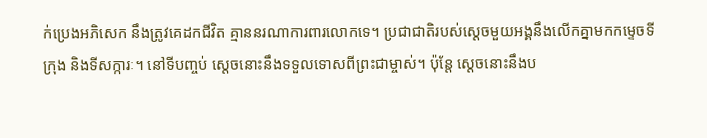ក់ប្រេងអភិសេក នឹងត្រូវគេដកជីវិត គ្មាននរណាការពារលោកទេ។ ប្រជាជាតិរបស់ស្ដេចមួយអង្គនឹងលើកគ្នាមកកម្ទេចទីក្រុង និងទីសក្ការៈ។ នៅទីបញ្ចប់ ស្ដេចនោះនឹងទទួលទោសពីព្រះជាម្ចាស់។ ប៉ុន្តែ ស្ដេចនោះនឹងប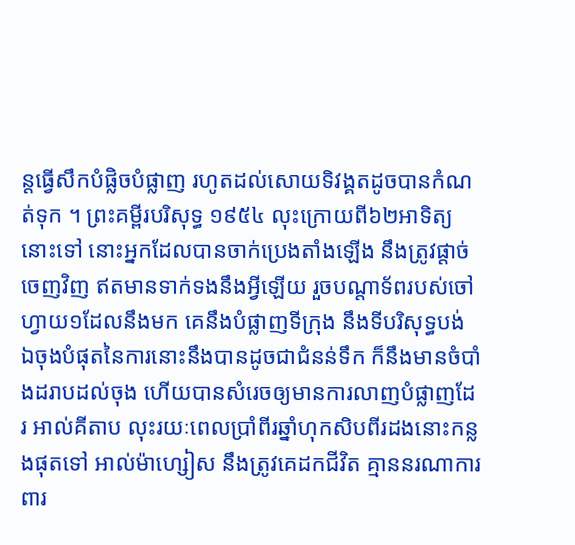ន្តធ្វើសឹកបំផ្លិចបំផ្លាញ រហូតដល់សោយទិវង្គតដូចបានកំណត់ទុក ។ ព្រះគម្ពីរបរិសុទ្ធ ១៩៥៤ លុះក្រោយពី៦២អាទិត្យនោះទៅ នោះអ្នកដែលបានចាក់ប្រេងតាំងឡើង នឹងត្រូវផ្តាច់ចេញវិញ ឥតមានទាក់ទងនឹងអ្វីឡើយ រួចបណ្តាទ័ពរបស់ចៅហ្វាយ១ដែលនឹងមក គេនឹងបំផ្លាញទីក្រុង នឹងទីបរិសុទ្ធបង់ ឯចុងបំផុតនៃការនោះនឹងបានដូចជាជំនន់ទឹក ក៏នឹងមានចំបាំងដរាបដល់ចុង ហើយបានសំរេចឲ្យមានការលាញបំផ្លាញដែរ អាល់គីតាប លុះរយៈពេលប្រាំពីរឆ្នាំហុកសិបពីរដងនោះកន្លងផុតទៅ អាល់ម៉ាហ្សៀស នឹងត្រូវគេដកជីវិត គ្មាននរណាការពារ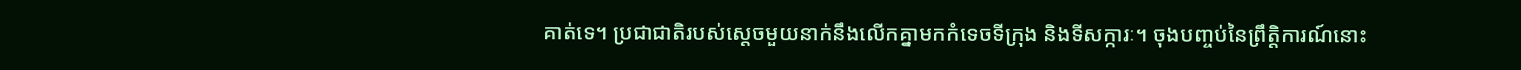គាត់ទេ។ ប្រជាជាតិរបស់ស្ដេចមួយនាក់នឹងលើកគ្នាមកកំទេចទីក្រុង និងទីសក្ការៈ។ ចុងបញ្ចប់នៃព្រឹត្តិការណ៍នោះ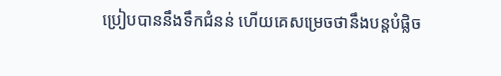ប្រៀបបាននឹងទឹកជំនន់ ហើយគេសម្រេចថានឹងបន្តបំផ្លិច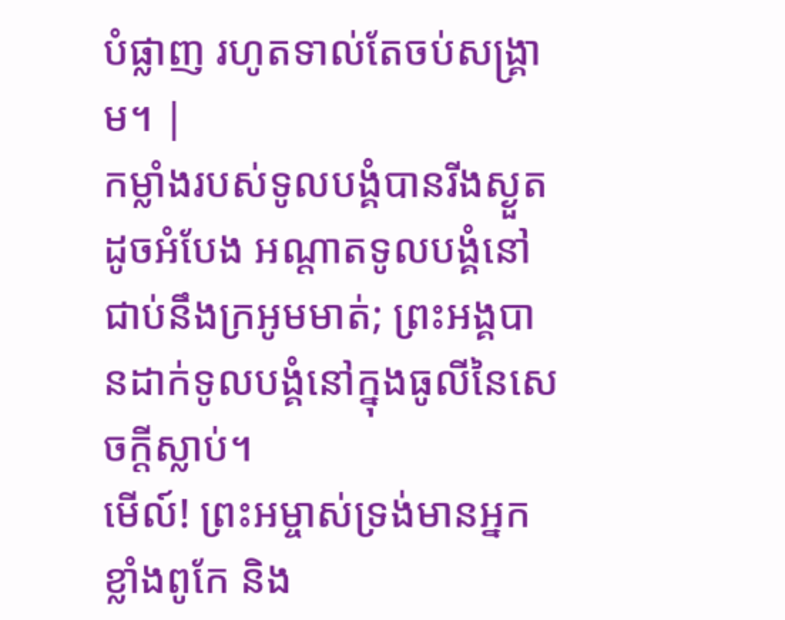បំផ្លាញ រហូតទាល់តែចប់សង្គ្រាម។ |
កម្លាំងរបស់ទូលបង្គំបានរីងស្ងួតដូចអំបែង អណ្ដាតទូលបង្គំនៅជាប់នឹងក្រអូមមាត់; ព្រះអង្គបានដាក់ទូលបង្គំនៅក្នុងធូលីនៃសេចក្ដីស្លាប់។
មើល៍! ព្រះអម្ចាស់ទ្រង់មានអ្នកខ្លាំងពូកែ និង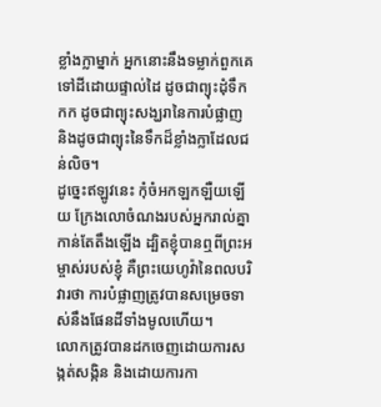ខ្លាំងក្លាម្នាក់ អ្នកនោះនឹងទម្លាក់ពួកគេទៅដីដោយផ្ទាល់ដៃ ដូចជាព្យុះដុំទឹកកក ដូចជាព្យុះសង្ឃរានៃការបំផ្លាញ និងដូចជាព្យុះនៃទឹកដ៏ខ្លាំងក្លាដែលជន់លិច។
ដូច្នេះឥឡូវនេះ កុំចំអកឡកឡឺយឡើយ ក្រែងលោចំណងរបស់អ្នករាល់គ្នាកាន់តែតឹងឡើង ដ្បិតខ្ញុំបានឮពីព្រះអម្ចាស់របស់ខ្ញុំ គឺព្រះយេហូវ៉ានៃពលបរិវារថា ការបំផ្លាញត្រូវបានសម្រេចទាស់នឹងផែនដីទាំងមូលហើយ។
លោកត្រូវបានដកចេញដោយការសង្កត់សង្កិន និងដោយការកា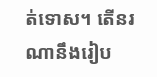ត់ទោស។ តើនរណានឹងរៀប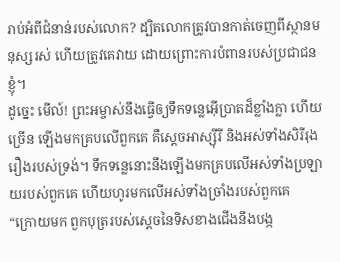រាប់អំពីជំនាន់របស់លោក? ដ្បិតលោកត្រូវបានកាត់ចេញពីស្ថានមនុស្សរស់ ហើយត្រូវគេវាយ ដោយព្រោះការបំពានរបស់ប្រជាជនខ្ញុំ។
ដូច្នេះ មើល៍! ព្រះអម្ចាស់នឹងធ្វើឲ្យទឹកទន្លេអ៊ើប្រាតដ៏ខ្លាំងក្លា ហើយច្រើន ឡើងមកគ្របលើពួកគេ គឺស្ដេចអាស្ស៊ីរី និងអស់ទាំងសិរីរុងរឿងរបស់ទ្រង់។ ទឹកទន្លេនោះនឹងឡើងមកគ្របលើអស់ទាំងប្រឡាយរបស់ពួកគេ ហើយហូរមកលើអស់ទាំងច្រាំងរបស់ពួកគេ
“ក្រោយមក ពួកបុត្ររបស់ស្ដេចនៃទិសខាងជើងនឹងបង្ក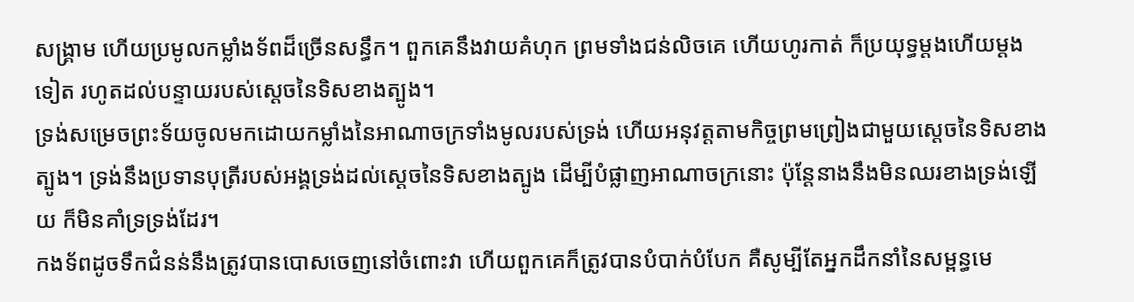សង្គ្រាម ហើយប្រមូលកម្លាំងទ័ពដ៏ច្រើនសន្ធឹក។ ពួកគេនឹងវាយគំហុក ព្រមទាំងជន់លិចគេ ហើយហូរកាត់ ក៏ប្រយុទ្ធម្ដងហើយម្ដងទៀត រហូតដល់បន្ទាយរបស់ស្ដេចនៃទិសខាងត្បូង។
ទ្រង់សម្រេចព្រះទ័យចូលមកដោយកម្លាំងនៃអាណាចក្រទាំងមូលរបស់ទ្រង់ ហើយអនុវត្តតាមកិច្ចព្រមព្រៀងជាមួយស្ដេចនៃទិសខាងត្បូង។ ទ្រង់នឹងប្រទានបុត្រីរបស់អង្គទ្រង់ដល់ស្ដេចនៃទិសខាងត្បូង ដើម្បីបំផ្លាញអាណាចក្រនោះ ប៉ុន្តែនាងនឹងមិនឈរខាងទ្រង់ឡើយ ក៏មិនគាំទ្រទ្រង់ដែរ។
កងទ័ពដូចទឹកជំនន់នឹងត្រូវបានបោសចេញនៅចំពោះវា ហើយពួកគេក៏ត្រូវបានបំបាក់បំបែក គឺសូម្បីតែអ្នកដឹកនាំនៃសម្ពន្ធមេ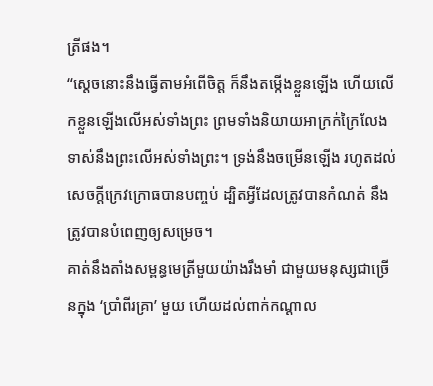ត្រីផង។
“ស្ដេចនោះនឹងធ្វើតាមអំពើចិត្ត ក៏នឹងតម្កើងខ្លួនឡើង ហើយលើកខ្លួនឡើងលើអស់ទាំងព្រះ ព្រមទាំងនិយាយអាក្រក់ក្រៃលែងទាស់នឹងព្រះលើអស់ទាំងព្រះ។ ទ្រង់នឹងចម្រើនឡើង រហូតដល់សេចក្ដីក្រេវក្រោធបានបញ្ចប់ ដ្បិតអ្វីដែលត្រូវបានកំណត់ នឹងត្រូវបានបំពេញឲ្យសម្រេច។
គាត់នឹងតាំងសម្ពន្ធមេត្រីមួយយ៉ាងរឹងមាំ ជាមួយមនុស្សជាច្រើនក្នុង ‘ប្រាំពីរគ្រា’ មួយ ហើយដល់ពាក់កណ្ដាល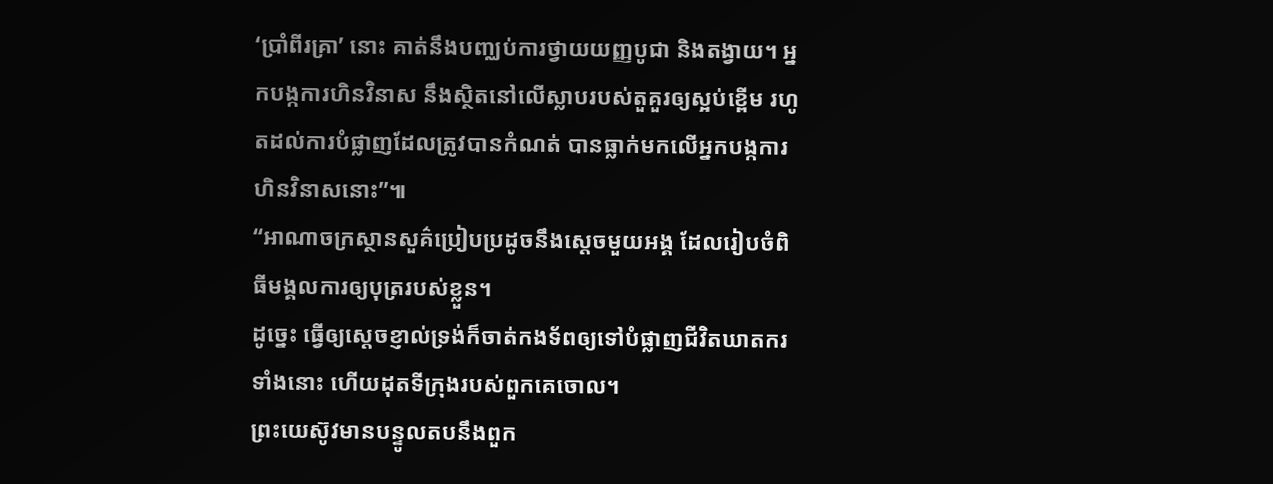‘ប្រាំពីរគ្រា’ នោះ គាត់នឹងបញ្ឈប់ការថ្វាយយញ្ញបូជា និងតង្វាយ។ អ្នកបង្កការហិនវិនាស នឹងស្ថិតនៅលើស្លាបរបស់តួគួរឲ្យស្អប់ខ្ពើម រហូតដល់ការបំផ្លាញដែលត្រូវបានកំណត់ បានធ្លាក់មកលើអ្នកបង្កការហិនវិនាសនោះ”៕
“អាណាចក្រស្ថានសួគ៌ប្រៀបប្រដូចនឹងស្ដេចមួយអង្គ ដែលរៀបចំពិធីមង្គលការឲ្យបុត្ររបស់ខ្លួន។
ដូច្នេះ ធ្វើឲ្យស្ដេចខ្ញាល់ទ្រង់ក៏ចាត់កងទ័ពឲ្យទៅបំផ្លាញជីវិតឃាតករទាំងនោះ ហើយដុតទីក្រុងរបស់ពួកគេចោល។
ព្រះយេស៊ូវមានបន្ទូលតបនឹងពួក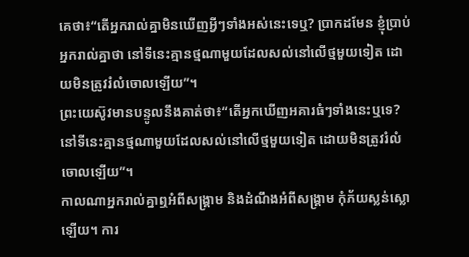គេថា៖“តើអ្នករាល់គ្នាមិនឃើញអ្វីៗទាំងអស់នេះទេឬ? ប្រាកដមែន ខ្ញុំប្រាប់អ្នករាល់គ្នាថា នៅទីនេះគ្មានថ្មណាមួយដែលសល់នៅលើថ្មមួយទៀត ដោយមិនត្រូវរំលំចោលឡើយ”។
ព្រះយេស៊ូវមានបន្ទូលនឹងគាត់ថា៖“តើអ្នកឃើញអគារធំៗទាំងនេះឬទេ? នៅទីនេះគ្មានថ្មណាមួយដែលសល់នៅលើថ្មមួយទៀត ដោយមិនត្រូវរំលំចោលឡើយ”។
កាលណាអ្នករាល់គ្នាឮអំពីសង្គ្រាម និងដំណឹងអំពីសង្គ្រាម កុំភ័យស្លន់ស្លោឡើយ។ ការ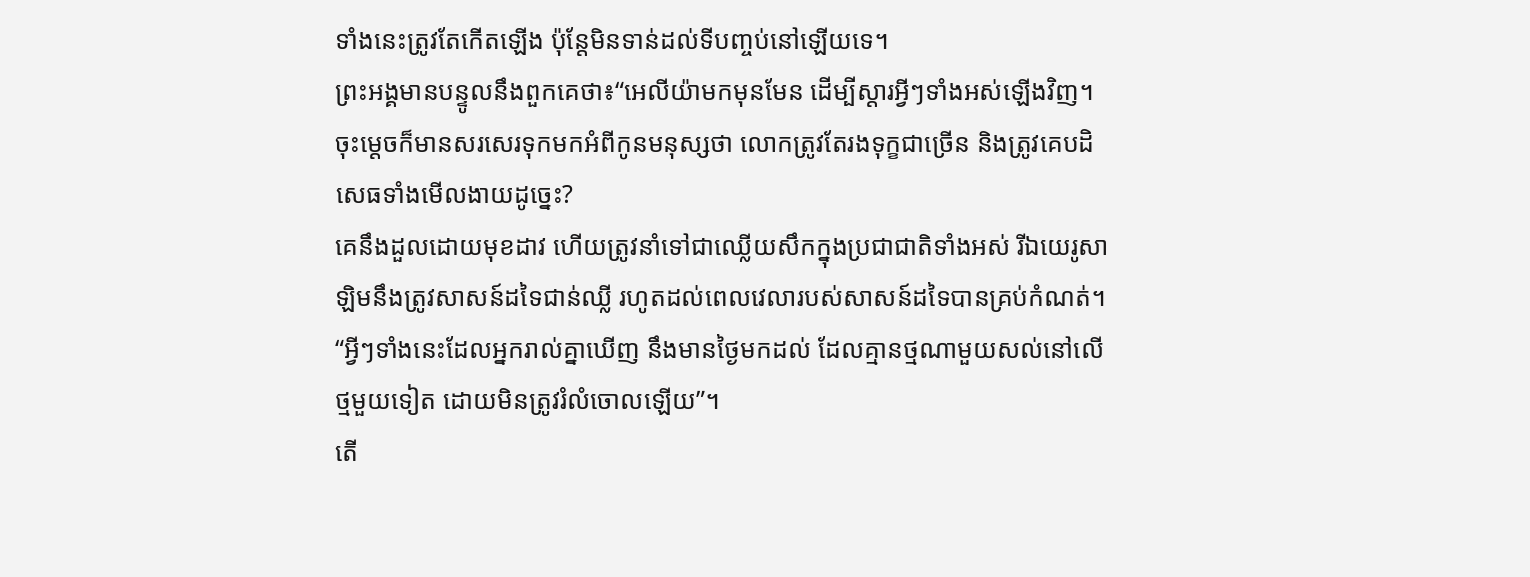ទាំងនេះត្រូវតែកើតឡើង ប៉ុន្តែមិនទាន់ដល់ទីបញ្ចប់នៅឡើយទេ។
ព្រះអង្គមានបន្ទូលនឹងពួកគេថា៖“អេលីយ៉ាមកមុនមែន ដើម្បីស្ដារអ្វីៗទាំងអស់ឡើងវិញ។ ចុះម្ដេចក៏មានសរសេរទុកមកអំពីកូនមនុស្សថា លោកត្រូវតែរងទុក្ខជាច្រើន និងត្រូវគេបដិសេធទាំងមើលងាយដូច្នេះ?
គេនឹងដួលដោយមុខដាវ ហើយត្រូវនាំទៅជាឈ្លើយសឹកក្នុងប្រជាជាតិទាំងអស់ រីឯយេរូសាឡិមនឹងត្រូវសាសន៍ដទៃជាន់ឈ្លី រហូតដល់ពេលវេលារបស់សាសន៍ដទៃបានគ្រប់កំណត់។
“អ្វីៗទាំងនេះដែលអ្នករាល់គ្នាឃើញ នឹងមានថ្ងៃមកដល់ ដែលគ្មានថ្មណាមួយសល់នៅលើថ្មមួយទៀត ដោយមិនត្រូវរំលំចោលឡើយ”។
តើ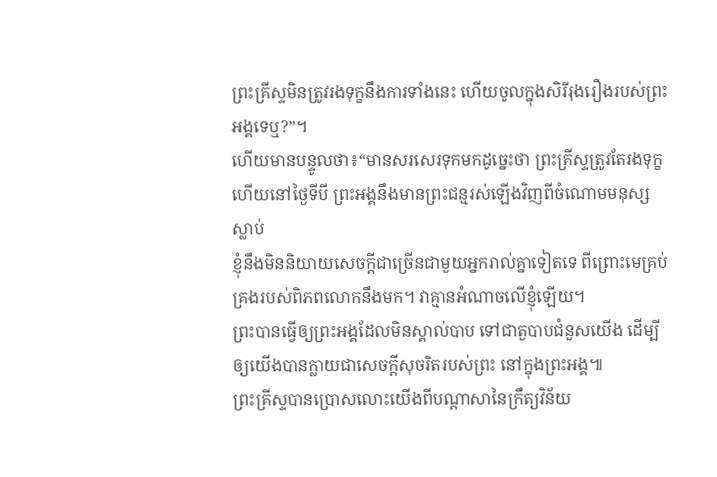ព្រះគ្រីស្ទមិនត្រូវរងទុក្ខនឹងការទាំងនេះ ហើយចូលក្នុងសិរីរុងរឿងរបស់ព្រះអង្គទេឬ?”។
ហើយមានបន្ទូលថា៖“មានសរសេរទុកមកដូច្នេះថា ព្រះគ្រីស្ទត្រូវតែរងទុក្ខ ហើយនៅថ្ងៃទីបី ព្រះអង្គនឹងមានព្រះជន្មរស់ឡើងវិញពីចំណោមមនុស្សស្លាប់
ខ្ញុំនឹងមិននិយាយសេចក្ដីជាច្រើនជាមួយអ្នករាល់គ្នាទៀតទេ ពីព្រោះមេគ្រប់គ្រងរបស់ពិភពលោកនឹងមក។ វាគ្មានអំណាចលើខ្ញុំឡើយ។
ព្រះបានធ្វើឲ្យព្រះអង្គដែលមិនស្គាល់បាប ទៅជាតួបាបជំនួសយើង ដើម្បីឲ្យយើងបានក្លាយជាសេចក្ដីសុចរិតរបស់ព្រះ នៅក្នុងព្រះអង្គ៕
ព្រះគ្រីស្ទបានប្រោសលោះយើងពីបណ្ដាសានៃក្រឹត្យវិន័យ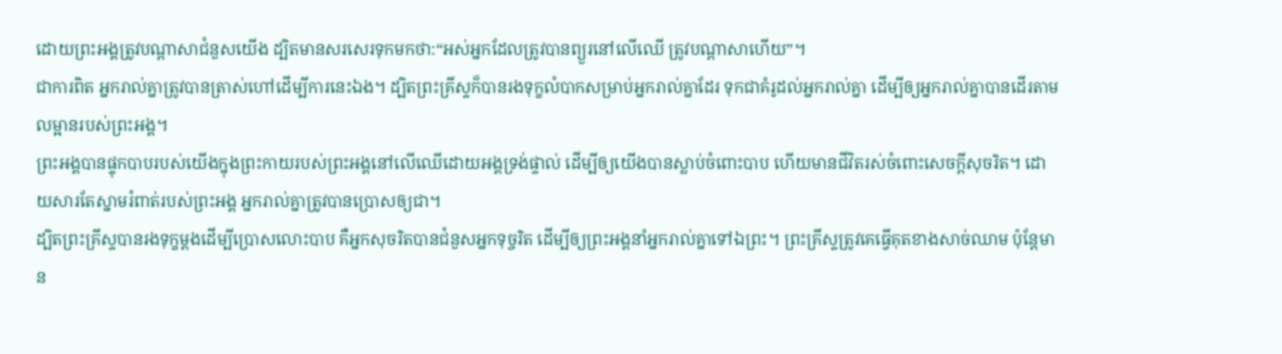ដោយព្រះអង្គត្រូវបណ្ដាសាជំនួសយើង ដ្បិតមានសរសេរទុកមកថា:“អស់អ្នកដែលត្រូវបានព្យួរនៅលើឈើ ត្រូវបណ្ដាសាហើយ”។
ជាការពិត អ្នករាល់គ្នាត្រូវបានត្រាស់ហៅដើម្បីការនេះឯង។ ដ្បិតព្រះគ្រីស្ទក៏បានរងទុក្ខលំបាកសម្រាប់អ្នករាល់គ្នាដែរ ទុកជាគំរូដល់អ្នករាល់គ្នា ដើម្បីឲ្យអ្នករាល់គ្នាបានដើរតាមលម្អានរបស់ព្រះអង្គ។
ព្រះអង្គបានផ្ទុកបាបរបស់យើងក្នុងព្រះកាយរបស់ព្រះអង្គនៅលើឈើដោយអង្គទ្រង់ផ្ទាល់ ដើម្បីឲ្យយើងបានស្លាប់ចំពោះបាប ហើយមានជីវិតរស់ចំពោះសេចក្ដីសុចរិត។ ដោយសារតែស្នាមរំពាត់របស់ព្រះអង្គ អ្នករាល់គ្នាត្រូវបានប្រោសឲ្យជា។
ដ្បិតព្រះគ្រីស្ទបានរងទុក្ខម្ដងដើម្បីប្រោសលោះបាប គឺអ្នកសុចរិតបានជំនួសអ្នកទុច្ចរិត ដើម្បីឲ្យព្រះអង្គនាំអ្នករាល់គ្នាទៅឯព្រះ។ ព្រះគ្រីស្ទត្រូវគេធ្វើគុតខាងសាច់ឈាម ប៉ុន្តែមាន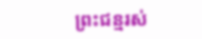ព្រះជន្មរស់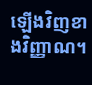ឡើងវិញខាងវិញ្ញាណ។